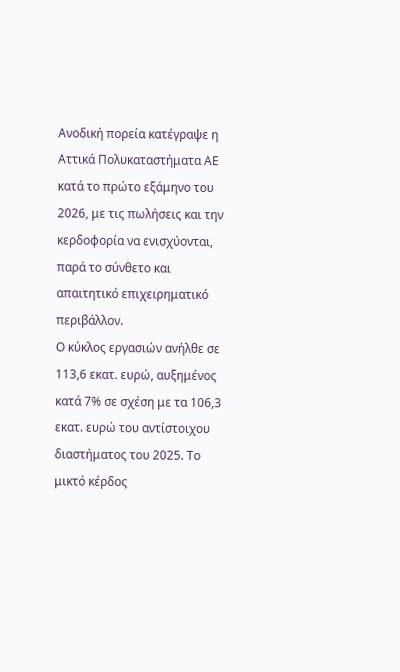Ανοδική πορεία κατέγραψε η Αττικά Πολυκαταστήματα ΑΕ κατά το πρώτο εξάμηνο του 2026, με τις πωλήσεις και την κερδοφορία να ενισχύονται, παρά το σύνθετο και απαιτητικό επιχειρηματικό περιβάλλον.
Ο κύκλος εργασιών ανήλθε σε 113,6 εκατ. ευρώ, αυξημένος κατά 7% σε σχέση με τα 106,3 εκατ. ευρώ του αντίστοιχου διαστήματος του 2025. Το μικτό κέρδος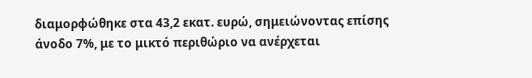διαμορφώθηκε στα 43,2 εκατ. ευρώ, σημειώνοντας επίσης άνοδο 7%, με το μικτό περιθώριο να ανέρχεται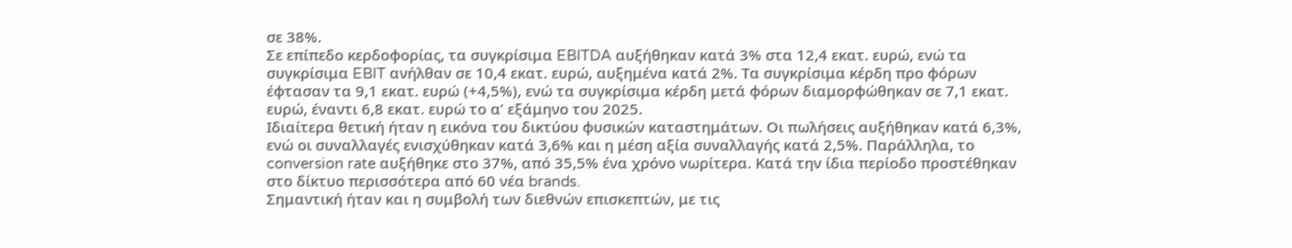σε 38%.
Σε επίπεδο κερδοφορίας, τα συγκρίσιμα EBITDA αυξήθηκαν κατά 3% στα 12,4 εκατ. ευρώ, ενώ τα συγκρίσιμα EBIT ανήλθαν σε 10,4 εκατ. ευρώ, αυξημένα κατά 2%. Τα συγκρίσιμα κέρδη προ φόρων έφτασαν τα 9,1 εκατ. ευρώ (+4,5%), ενώ τα συγκρίσιμα κέρδη μετά φόρων διαμορφώθηκαν σε 7,1 εκατ. ευρώ, έναντι 6,8 εκατ. ευρώ το α’ εξάμηνο του 2025.
Ιδιαίτερα θετική ήταν η εικόνα του δικτύου φυσικών καταστημάτων. Οι πωλήσεις αυξήθηκαν κατά 6,3%, ενώ οι συναλλαγές ενισχύθηκαν κατά 3,6% και η μέση αξία συναλλαγής κατά 2,5%. Παράλληλα, το conversion rate αυξήθηκε στο 37%, από 35,5% ένα χρόνο νωρίτερα. Κατά την ίδια περίοδο προστέθηκαν στο δίκτυο περισσότερα από 60 νέα brands.
Σημαντική ήταν και η συμβολή των διεθνών επισκεπτών, με τις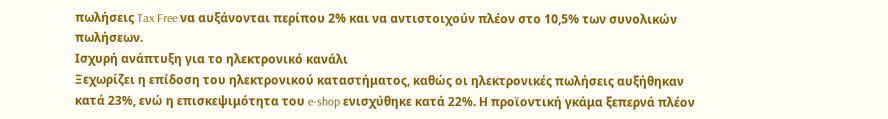πωλήσεις Tax Free να αυξάνονται περίπου 2% και να αντιστοιχούν πλέον στο 10,5% των συνολικών πωλήσεων.
Ισχυρή ανάπτυξη για το ηλεκτρονικό κανάλι
Ξεχωρίζει η επίδοση του ηλεκτρονικού καταστήματος, καθώς οι ηλεκτρονικές πωλήσεις αυξήθηκαν κατά 23%, ενώ η επισκεψιμότητα του e-shop ενισχύθηκε κατά 22%. Η προϊοντική γκάμα ξεπερνά πλέον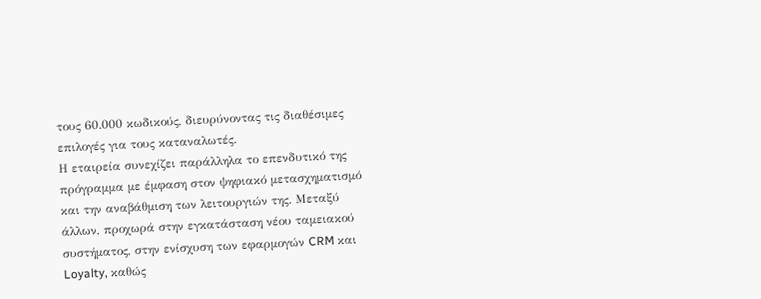τους 60.000 κωδικούς, διευρύνοντας τις διαθέσιμες επιλογές για τους καταναλωτές.
Η εταιρεία συνεχίζει παράλληλα το επενδυτικό της πρόγραμμα με έμφαση στον ψηφιακό μετασχηματισμό και την αναβάθμιση των λειτουργιών της. Μεταξύ άλλων, προχωρά στην εγκατάσταση νέου ταμειακού συστήματος, στην ενίσχυση των εφαρμογών CRM και Loyalty, καθώς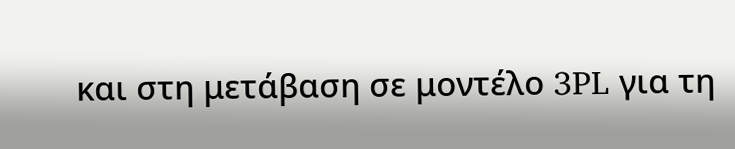και στη μετάβαση σε μοντέλο 3PL για τη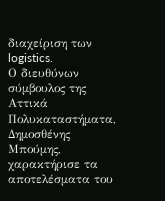διαχείριση των logistics.
Ο διευθύνων σύμβουλος της Αττικά Πολυκαταστήματα, Δημοσθένης Μπούμης, χαρακτήρισε τα αποτελέσματα του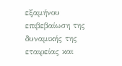εξαμήνου επιβεβαίωση της δυναμικής της εταιρείας και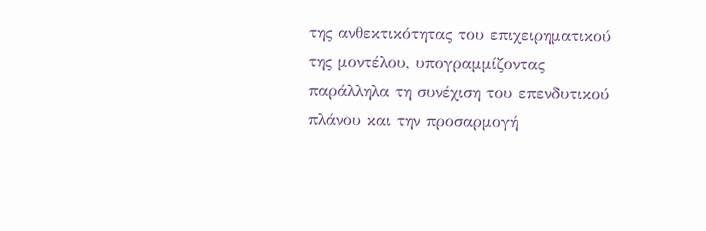της ανθεκτικότητας του επιχειρηματικού της μοντέλου, υπογραμμίζοντας παράλληλα τη συνέχιση του επενδυτικού πλάνου και την προσαρμογή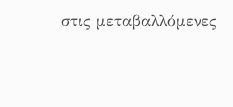στις μεταβαλλόμενες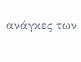ανάγκες των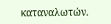καταναλωτών.